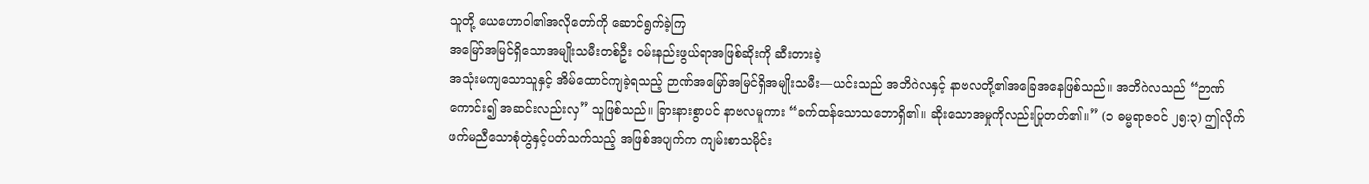သူတို့ ယေဟောဝါ၏အလိုတော်ကို ဆောင်ရွက်ခဲ့ကြ
အမြော်အမြင်ရှိသောအမျိုးသမီးတစ်ဦး ဝမ်းနည်းဖွယ်ရာအဖြစ်ဆိုးကို ဆီးတားခဲ့
အသုံးမကျသောသူနှင့် အိမ်ထောင်ကျခဲ့ရသည့် ဉာဏ်အမြော်အမြင်ရှိအမျိုးသမီး—ယင်းသည် အဘိဂဲလနှင့် နာဗလတို့၏အခြေအနေဖြစ်သည်။ အဘိဂဲလသည် “ဉာဏ်ကောင်း၍ အဆင်းလည်းလှ” သူဖြစ်သည်။ ခြားနားစွာပင် နာဗလမူကား “ခက်ထန်သောသဘောရှိ၏။ ဆိုးသောအမှုကိုလည်းပြုတတ်၏။” (၁ ဓမ္မရာဇဝင် ၂၅:၃) ဤလိုက်ဖက်မညီသောစုံတွဲနှင့်ပတ်သက်သည့် အဖြစ်အပျက်က ကျမ်းစာသမိုင်း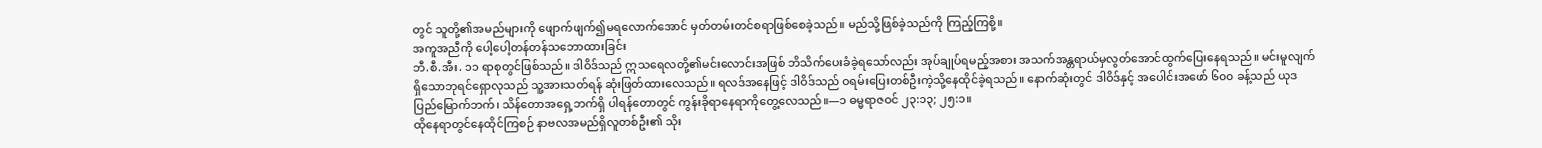တွင် သူတို့၏အမည်များကို ဖျောက်ဖျက်၍မရလောက်အောင် မှတ်တမ်းတင်စရာဖြစ်စေခဲ့သည်။ မည်သို့ဖြစ်ခဲ့သည်ကို ကြည့်ကြစို့။
အကူအညီကို ပေါ့ပေါ့တန်တန်သဘောထားခြင်း
ဘီ.စီ.အီး. ၁၁ ရာစုတွင်ဖြစ်သည်။ ဒါဝိဒ်သည် ဣသရေလတို့၏မင်းလောင်းအဖြစ် ဘိသိက်ပေးခံခဲ့ရသော်လည်း အုပ်ချုပ်ရမည့်အစား အသက်အန္တရာယ်မှလွတ်အောင်ထွက်ပြေးနေရသည်။ မင်းမူလျက်ရှိသောဘုရင်ရှောလုသည် သူ့အားသတ်ရန် ဆုံးဖြတ်ထားလေသည်။ ရလဒ်အနေဖြင့် ဒါဝိဒ်သည် ဝရမ်းပြေးတစ်ဦးကဲ့သို့နေထိုင်ခဲ့ရသည်။ နောက်ဆုံးတွင် ဒါဝိဒ်နှင့် အပေါင်းအဖော် ၆၀၀ ခန့်သည် ယုဒပြည်မြောက်ဘက်၊ သိန်တောအရှေ့ဘက်ရှိ ပါရန်တောတွင် ကွန်းခိုရာနေရာကိုတွေ့လေသည်။—၁ ဓမ္မရာဇဝင် ၂၃:၁၃; ၂၅:၁။
ထိုနေရာတွင်နေထိုင်ကြစဉ် နာဗလအမည်ရှိလူတစ်ဦး၏ သိုး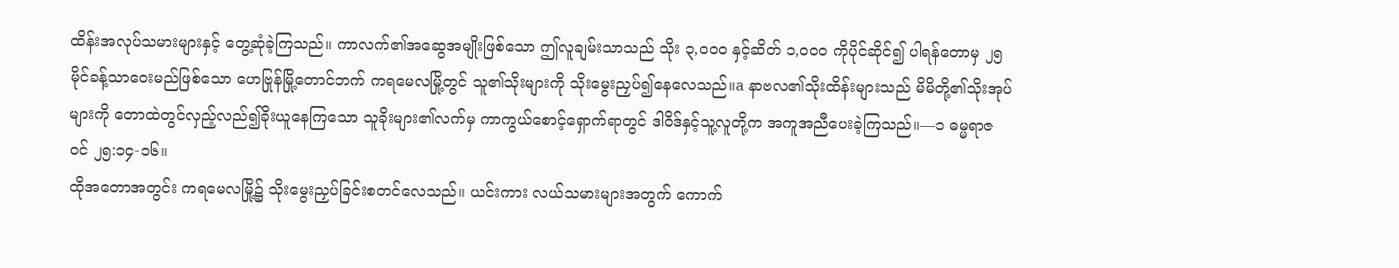ထိန်းအလုပ်သမားများနှင့် တွေ့ဆုံခဲ့ကြသည်။ ကာလက်၏အဆွေအမျိုးဖြစ်သော ဤလူချမ်းသာသည် သိုး ၃,၀၀၀ နှင့်ဆိတ် ၁,၀၀၀ ကိုပိုင်ဆိုင်၍ ပါရန်တောမှ ၂၅ မိုင်ခန့်သာဝေးမည်ဖြစ်သော ဟေဗြုန်မြို့တောင်ဘက် ကရမေလမြို့တွင် သူ၏သိုးများကို သိုးမွေးညှပ်၍နေလေသည်။a နာဗလ၏သိုးထိန်းများသည် မိမိတို့၏သိုးအုပ်များကို တောထဲတွင်လှည့်လည်၍ခိုးယူနေကြသော သူခိုးများ၏လက်မှ ကာကွယ်စောင့်ရှောက်ရာတွင် ဒါဝိဒ်နှင့်သူ့လူတို့က အကူအညီပေးခဲ့ကြသည်။—၁ ဓမ္မရာဇဝင် ၂၅:၁၄-၁၆။
ထိုအတောအတွင်း ကရမေလမြို့၌ သိုးမွေးညှပ်ခြင်းစတင်လေသည်။ ယင်းကား လယ်သမားများအတွက် ကောက်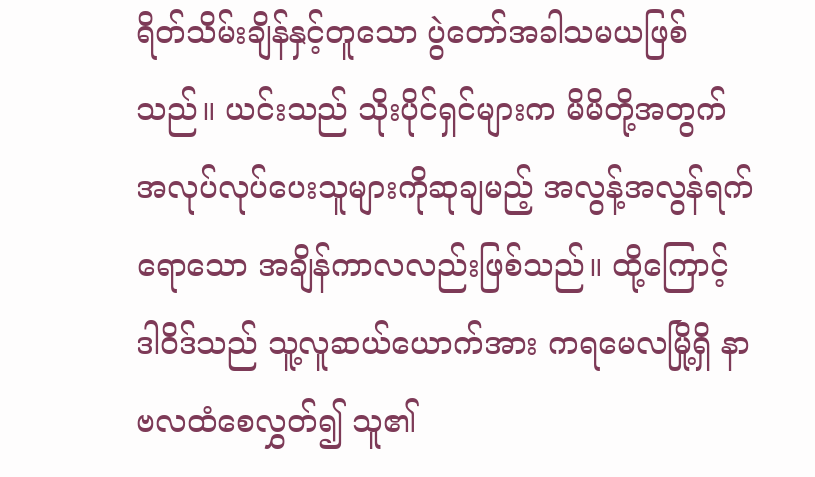ရိတ်သိမ်းချိန်နှင့်တူသော ပွဲတော်အခါသမယဖြစ်သည်။ ယင်းသည် သိုးပိုင်ရှင်များက မိမိတို့အတွက်အလုပ်လုပ်ပေးသူများကိုဆုချမည့် အလွန့်အလွန်ရက်ရောသော အချိန်ကာလလည်းဖြစ်သည်။ ထို့ကြောင့် ဒါဝိဒ်သည် သူ့လူဆယ်ယောက်အား ကရမေလမြို့ရှိ နာဗလထံစေလွှတ်၍ သူ၏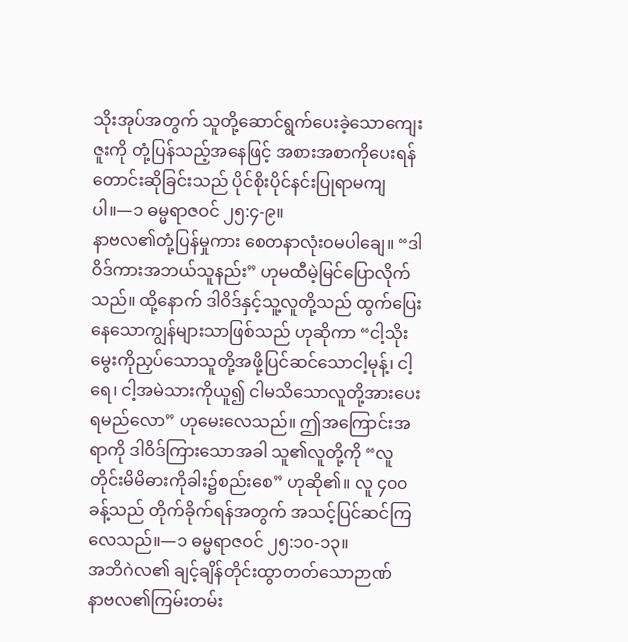သိုးအုပ်အတွက် သူတို့ဆောင်ရွက်ပေးခဲ့သောကျေးဇူးကို တုံ့ပြန်သည့်အနေဖြင့် အစားအစာကိုပေးရန်တောင်းဆိုခြင်းသည် ပိုင်စိုးပိုင်နင်းပြုရာမကျပါ။—၁ ဓမ္မရာဇဝင် ၂၅:၄-၉။
နာဗလ၏တုံ့ပြန်မှုကား စေတနာလုံးဝမပါချေ။ “ဒါဝိဒ်ကားအဘယ်သူနည်း” ဟုမထီမဲ့မြင်ပြောလိုက်သည်။ ထို့နောက် ဒါဝိဒ်နှင့်သူ့လူတို့သည် ထွက်ပြေးနေသောကျွန်များသာဖြစ်သည် ဟုဆိုကာ “ငါ့သိုးမွေးကိုညှပ်သောသူတို့အဖို့ပြင်ဆင်သောငါ့မုန့်၊ ငါ့ရေ၊ ငါ့အမဲသားကိုယူ၍ ငါမသိသောလူတို့အားပေးရမည်လော” ဟုမေးလေသည်။ ဤအကြောင်းအရာကို ဒါဝိဒ်ကြားသောအခါ သူ၏လူတို့ကို “လူတိုင်းမိမိဓားကိုခါး၌စည်းစေ” ဟုဆို၏။ လူ ၄၀၀ ခန့်သည် တိုက်ခိုက်ရန်အတွက် အသင့်ပြင်ဆင်ကြလေသည်။—၁ ဓမ္မရာဇဝင် ၂၅:၁၀-၁၃။
အဘိဂဲလ၏ ချင့်ချိန်တိုင်းထွာတတ်သောဉာဏ်
နာဗလ၏ကြမ်းတမ်း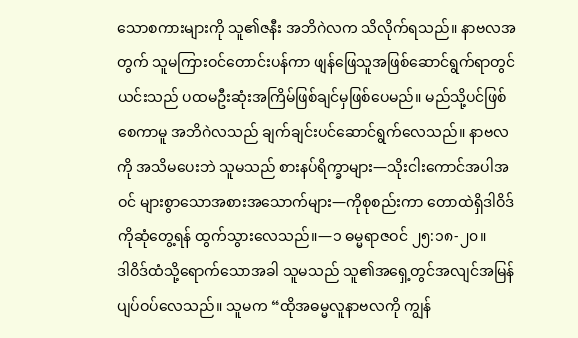သောစကားများကို သူ၏ဇနီး အဘိဂဲလက သိလိုက်ရသည်။ နာဗလအတွက် သူမကြားဝင်တောင်းပန်ကာ ဖျန်ဖြေသူအဖြစ်ဆောင်ရွက်ရာတွင် ယင်းသည် ပထမဦးဆုံးအကြိမ်ဖြစ်ချင်မှဖြစ်ပေမည်။ မည်သို့ပင်ဖြစ်စေကာမူ အဘိဂဲလသည် ချက်ချင်းပင်ဆောင်ရွက်လေသည်။ နာဗလကို အသိမပေးဘဲ သူမသည် စားနပ်ရိက္ခာများ—သိုးငါးကောင်အပါအဝင် များစွာသောအစားအသောက်များ—ကိုစုစည်းကာ တောထဲရှိဒါဝိဒ်ကိုဆုံတွေ့ရန် ထွက်သွားလေသည်။—၁ ဓမ္မရာဇဝင် ၂၅:၁၈-၂၀။
ဒါဝိဒ်ထံသို့ရောက်သောအခါ သူမသည် သူ၏အရှေ့တွင်အလျင်အမြန်ပျပ်ဝပ်လေသည်။ သူမက “ထိုအဓမ္မလူနာဗလကို ကျွန်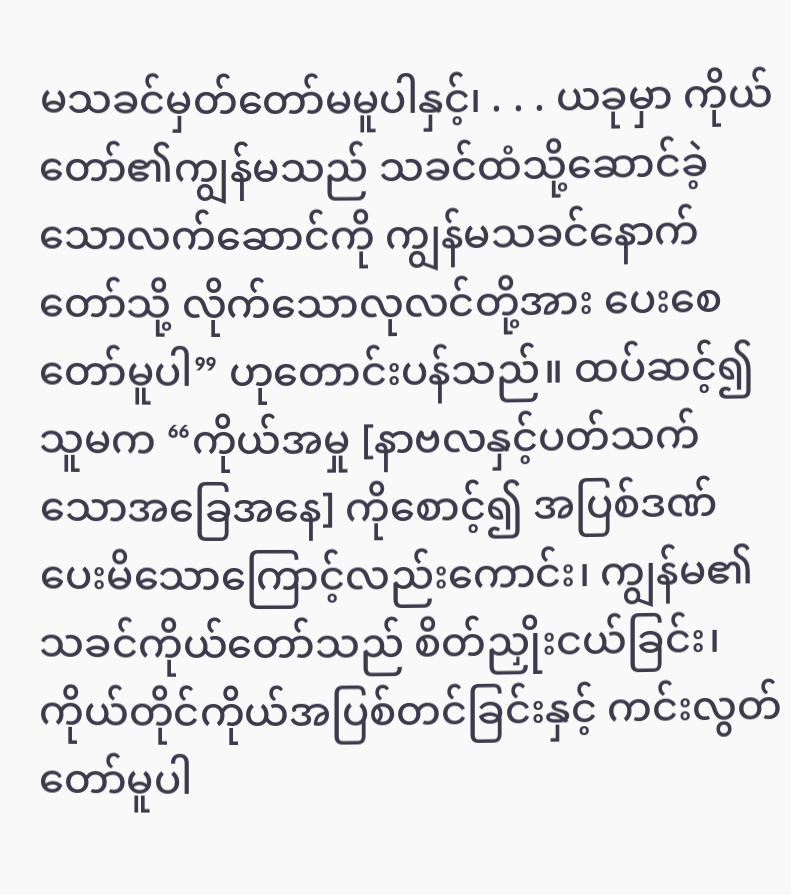မသခင်မှတ်တော်မမူပါနှင့်၊ . . . ယခုမှာ ကိုယ်တော်၏ကျွန်မသည် သခင်ထံသို့ဆောင်ခဲ့သောလက်ဆောင်ကို ကျွန်မသခင်နောက်တော်သို့ လိုက်သောလုလင်တို့အား ပေးစေတော်မူပါ” ဟုတောင်းပန်သည်။ ထပ်ဆင့်၍ သူမက “ကိုယ်အမှု [နာဗလနှင့်ပတ်သက်သောအခြေအနေ] ကိုစောင့်၍ အပြစ်ဒဏ်ပေးမိသောကြောင့်လည်းကောင်း၊ ကျွန်မ၏သခင်ကိုယ်တော်သည် စိတ်ညှိုးငယ်ခြင်း၊ ကိုယ်တိုင်ကိုယ်အပြစ်တင်ခြင်းနှင့် ကင်းလွတ်တော်မူပါ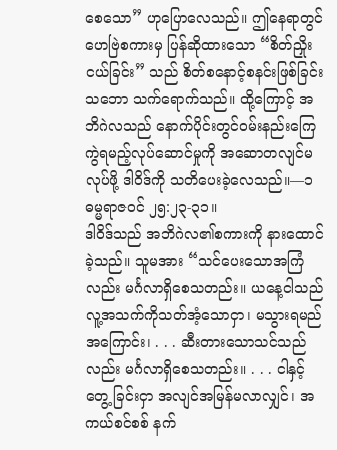စေသော” ဟုပြောလေသည်။ ဤနေရာတွင် ဟေဗြဲစကားမှ ပြန်ဆိုထားသော “စိတ်ညှိုးငယ်ခြင်း” သည် စိတ်စနောင့်စနင်းဖြစ်ခြင်းသဘော သက်ရောက်သည်။ ထို့ကြောင့် အဘိဂဲလသည် နောက်ပိုင်းတွင်ဝမ်းနည်းကြေကွဲရမည့်လုပ်ဆောင်မှုကို အဆောတလျင်မလုပ်ဖို့ ဒါဝိဒ်ကို သတိပေးခဲ့လေသည်။—၁ ဓမ္မရာဇဝင် ၂၅:၂၃-၃၁။
ဒါဝိဒ်သည် အဘိဂဲလ၏စကားကို နားထောင်ခဲ့သည်။ သူမအား “သင်ပေးသောအကြံလည်း မင်္ဂလာရှိစေသတည်း။ ယနေ့ငါသည် လူ့အသက်ကိုသတ်အံ့သောငှာ၊ မသွားရမည်အကြောင်း၊ . . . ဆီးတားသောသင်သည်လည်း မင်္ဂလာရှိစေသတည်း။ . . . ငါနှင့်တွေ့ ခြင်းငှာ အလျင်အမြန်မလာလျှင်၊ အကယ်စင်စစ် နက်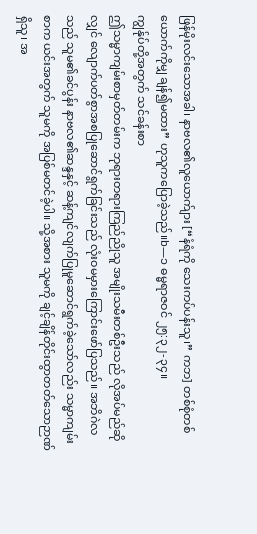ဖြန်မိုးလင်းသောအခါ၊ နာဗလ၏လူယောက်ျား [“နံရံကို သေးကပ်ပန်းသူ၊” ကဘ] တစ်စုံတစ်ယောက်ကိုမျှ ချန်၍မထား” ဟုသူကပြောခဲ့သည်။b—၁ ဓမ္မရာဇဝင် ၂၅:၃၂-၃၄။
ကျွန်ုပ်တို့အတွက် သင်ခန်းစာ
ဤသမ္မာကျမ်းစာမှတ်တမ်းက ဘုရားတရားကြည်ညိုသူ အမျိုးသမီးတစ်ဦးသည် လိုအပ်မည်ဆိုလျှင် လျောက်ပတ်စွာအစပြုဆောင်ရွက်ခြင်းသည် လုံးဝမမှားကြောင်းဖော်ပြသည်။ အဘိဂဲလသည် သူမ၏ခင်ပွန်း နာဗလ၏ဆန္ဒနှင့် ဆန့်ကျင်လျက်ပြုမူဆောင်ရွက်ခဲ့သော်လည်း သမ္မာကျမ်းစာက ယင်းအတွက် သူမကို အပြစ်မတင်ခဲ့ပါ။ သို့အစား သူမကို ချင့်ချိန်တိုင်းထွာတတ်သောဉာဏ်ရှိသူ၊ အ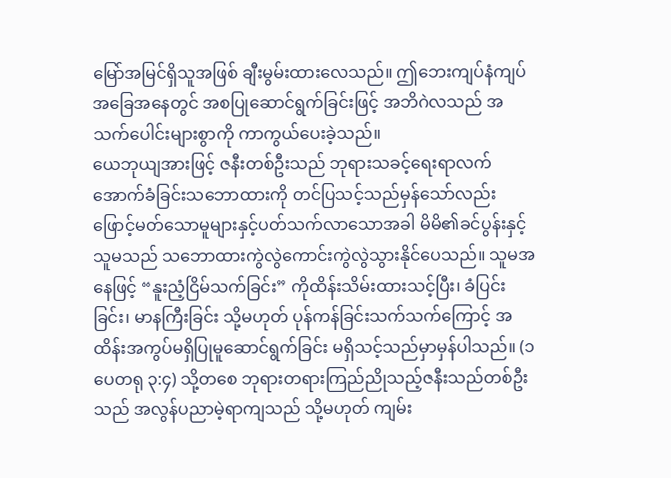မြော်အမြင်ရှိသူအဖြစ် ချီးမွမ်းထားလေသည်။ ဤဘေးကျပ်နံကျပ်အခြေအနေတွင် အစပြုဆောင်ရွက်ခြင်းဖြင့် အဘိဂဲလသည် အသက်ပေါင်းများစွာကို ကာကွယ်ပေးခဲ့သည်။
ယေဘုယျအားဖြင့် ဇနီးတစ်ဦးသည် ဘုရားသခင့်ရေးရာလက်အောက်ခံခြင်းသဘောထားကို တင်ပြသင့်သည်မှန်သော်လည်း ဖြောင့်မတ်သောမူများနှင့်ပတ်သက်လာသောအခါ မိမိ၏ခင်ပွန်းနှင့် သူမသည် သဘောထားကွဲလွဲကောင်းကွဲလွဲသွားနိုင်ပေသည်။ သူမအနေဖြင့် “နူးညံ့ငြိမ်သက်ခြင်း” ကိုထိန်းသိမ်းထားသင့်ပြီး၊ ခံပြင်းခြင်း၊ မာနကြီးခြင်း သို့မဟုတ် ပုန်ကန်ခြင်းသက်သက်ကြောင့် အထိန်းအကွပ်မရှိပြုမူဆောင်ရွက်ခြင်း မရှိသင့်သည်မှာမှန်ပါသည်။ (၁ ပေတရု ၃:၄) သို့တစေ ဘုရားတရားကြည်ညိုသည့်ဇနီးသည်တစ်ဦးသည် အလွန်ပညာမဲ့ရာကျသည် သို့မဟုတ် ကျမ်း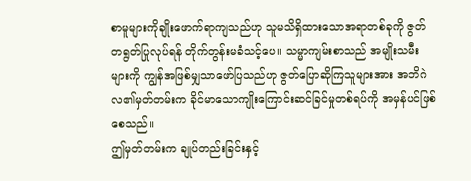စာမူများကိုချိုးဖောက်ရာကျသည်ဟု သူမသိရှိထားသောအရာတစ်ခုကို ဇွတ်တရွတ်ပြုလုပ်ရန် တိုက်တွန်းမခံသင့်ပေ။ သမ္မာကျမ်းစာသည် အမျိုးသမီးများကို ကျွန်အဖြစ်မျှသာဖော်ပြသည်ဟု ဇွတ်ပြောဆိုကြသူများအား အဘိဂဲလ၏မှတ်တမ်းက ခိုင်မာသောကျိုးကြောင်းဆင်ခြင်မှုတစ်ရပ်ကို အမှန်ပင်ဖြစ်စေသည်။
ဤမှတ်တမ်းက ချုပ်တည်းခြင်းနှင့်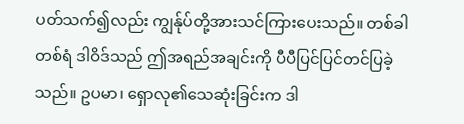ပတ်သက်၍လည်း ကျွန်ုပ်တို့အားသင်ကြားပေးသည်။ တစ်ခါတစ်ရံ ဒါဝိဒ်သည် ဤအရည်အချင်းကို ပီပီပြင်ပြင်တင်ပြခဲ့သည်။ ဥပမာ၊ ရှောလု၏သေဆုံးခြင်းက ဒါ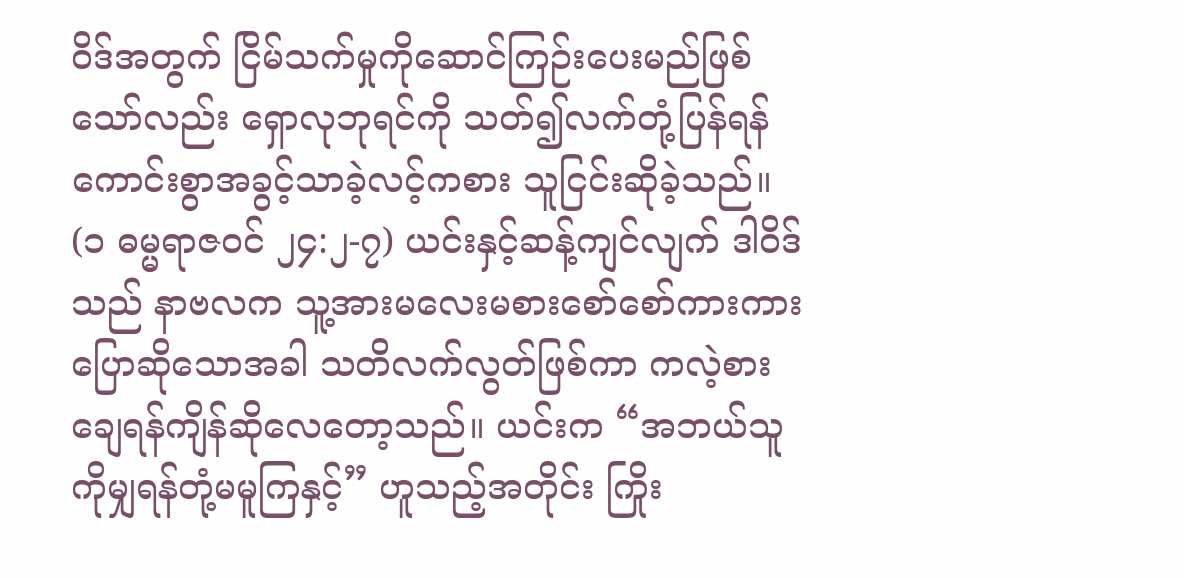ဝိဒ်အတွက် ငြိမ်သက်မှုကိုဆောင်ကြဉ်းပေးမည်ဖြစ်သော်လည်း ရှောလုဘုရင်ကို သတ်၍လက်တုံ့ပြန်ရန် ကောင်းစွာအခွင့်သာခဲ့လင့်ကစား သူငြင်းဆိုခဲ့သည်။ (၁ ဓမ္မရာဇဝင် ၂၄:၂-၇) ယင်းနှင့်ဆန့်ကျင်လျက် ဒါဝိဒ်သည် နာဗလက သူ့အားမလေးမစားစော်စော်ကားကားပြောဆိုသောအခါ သတိလက်လွတ်ဖြစ်ကာ ကလဲ့စားချေရန်ကျိန်ဆိုလေတော့သည်။ ယင်းက “အဘယ်သူကိုမျှရန်တုံ့မမူကြနှင့်” ဟူသည့်အတိုင်း ကြိုး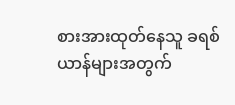စားအားထုတ်နေသူ ခရစ်ယာန်များအတွက်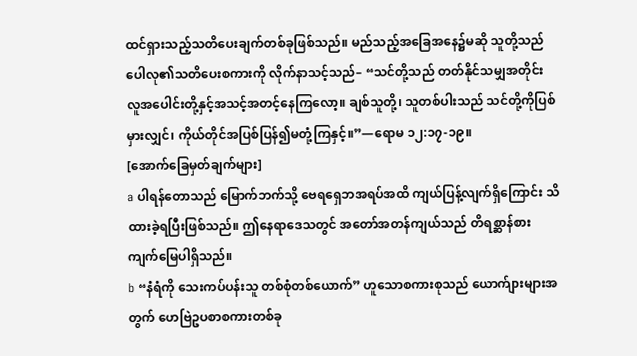ထင်ရှားသည့်သတိပေးချက်တစ်ခုဖြစ်သည်။ မည်သည့်အခြေအနေ၌မဆို သူတို့သည် ပေါလု၏သတိပေးစကားကို လိုက်နာသင့်သည်– “သင်တို့သည် တတ်နိုင်သမျှအတိုင်း လူအပေါင်းတို့နှင့်အသင့်အတင့်နေကြလော့။ ချစ်သူတို့၊ သူတစ်ပါးသည် သင်တို့ကိုပြစ်မှားလျှင်၊ ကိုယ်တိုင်အပြစ်ပြန်၍မတုံ့ကြနှင့်။”—ရောမ ၁၂:၁၇-၁၉။
[အောက်ခြေမှတ်ချက်များ]
a ပါရန်တောသည် မြောက်ဘက်သို့ ဗေရရှေဘအရပ်အထိ ကျယ်ပြန့်လျက်ရှိကြောင်း သိထားခဲ့ရပြီးဖြစ်သည်။ ဤနေရာဒေသတွင် အတော်အတန်ကျယ်သည် တိရစ္ဆာန်စားကျက်မြေပါရှိသည်။
b “နံရံကို သေးကပ်ပန်းသူ တစ်စုံတစ်ယောက်” ဟူသောစကားစုသည် ယောက်ျားများအတွက် ဟေဗြဲဥပစာစကားတစ်ခု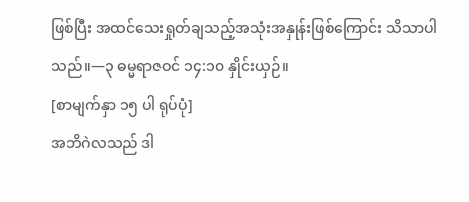ဖြစ်ပြီး အထင်သေးရှုတ်ချသည့်အသုံးအနှုန်းဖြစ်ကြောင်း သိသာပါသည်။—၃ ဓမ္မရာဇဝင် ၁၄:၁၀ နှိုင်းယှဉ်။
[စာမျက်နှာ ၁၅ ပါ ရုပ်ပုံ]
အဘိဂဲလသည် ဒါ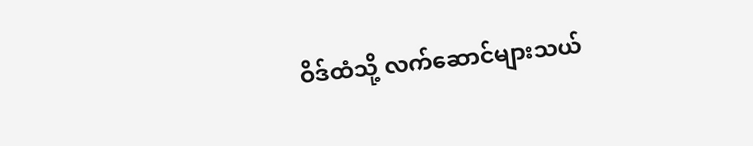ဝိဒ်ထံသို့ လက်ဆောင်များသယ်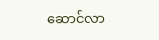ဆောင်လာ